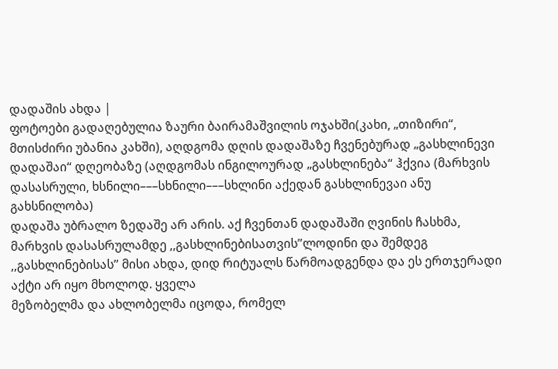დადაშის ახდა |
ფოტოები გადაღებულია ზაური ბაირამაშვილის ოჯახში(კახი, „თიზირი“, მთისძირი უბანია კახში), აღდგომა დღის დადაშაზე ჩვენებურად „გასხლინევი დადაშაი“ დღეობაზე (აღდგომას ინგილოურად „გასხლინება“ ჰქვია (მარხვის დასასრული, ხსნილი–––სხნილი–––სხლინი აქედან გასხლინევაი ანუ გახსნილობა)
დადაშა უბრალო ზედაშე არ არის. აქ ჩვენთან დადაშაში ღვინის ჩასხმა, მარხვის დასასრულამდე ,,გასხლინებისათვის”ლოდინი და შემდეგ ,,გასხლინებისას” მისი ახდა, დიდ რიტუალს წარმოადგენდა და ეს ერთჯერადი აქტი არ იყო მხოლოდ. ყველა
მეზობელმა და ახლობელმა იცოდა, რომელ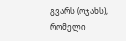გვარს (ოჯახს), რომელი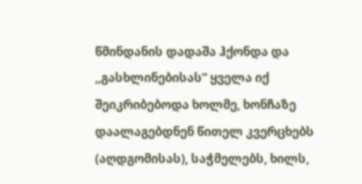წმინდანის დადაშა ჰქონდა და ,,გასხლინებისას” ყველა იქ შეიკრიბებოდა ხოლმე, ხონჩაზე დაალაგებდნენ წითელ კვერცხებს (აღდგომისას), საჭმელებს, ხილს,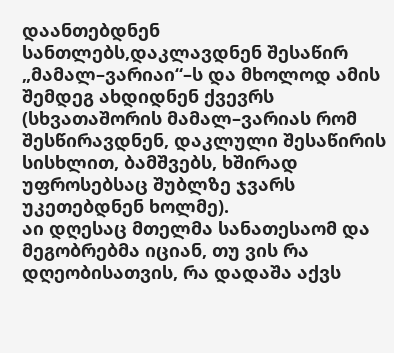დაანთებდნენ სანთლებს,დაკლავდნენ შესაწირ „მამალ–ვარიაი“–ს და მხოლოდ ამის შემდეგ ახდიდნენ ქვევრს (სხვათაშორის მამალ–ვარიას რომ შესწირავდნენ, დაკლული შესაწირის სისხლით, ბამშვებს, ხშირად უფროსებსაც შუბლზე ჯვარს უკეთებდნენ ხოლმე).
აი დღესაც მთელმა სანათესაომ და მეგობრებმა იციან, თუ ვის რა დღეობისათვის, რა დადაშა აქვს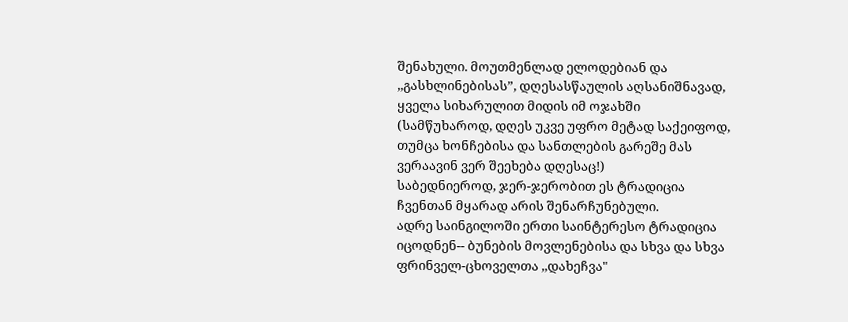შენახული. მოუთმენლად ელოდებიან და ,,გასხლინებისას”, დღესასწაულის აღსანიშნავად, ყველა სიხარულით მიდის იმ ოჯახში (სამწუხაროდ, დღეს უკვე უფრო მეტად საქეიფოდ, თუმცა ხონჩებისა და სანთლების გარეშე მას ვერაავინ ვერ შეეხება დღესაც!)
საბედნიეროდ, ჯერ-ჯერობით ეს ტრადიცია ჩვენთან მყარად არის შენარჩუნებული.
ადრე საინგილოში ერთი საინტერესო ტრადიცია იცოდნენ-- ბუნების მოვლენებისა და სხვა და სხვა ფრინველ-ცხოველთა ,,დახეჩვა"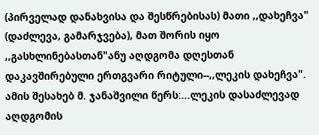(პირველად დანახვისა და შესწრებისას) მათი ,,დახეჩვა" (დაძლევა, გამარჯვება), მათ შორის იყო ,,გასხლინებასთან"ანუ აღდგომა დღესთან დაკავშირებული ერთგვარი რიტული--,,ლეკის დახეჩვა".
ამის შესახებ მ. ჯანაშვილი წერს:...ლეკის დასაძლევად აღდგომის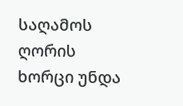საღამოს ღორის ხორცი უნდა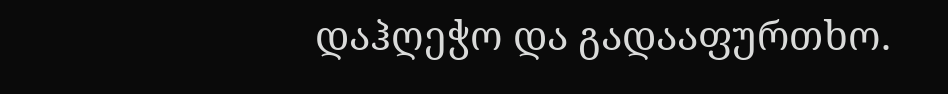დაჰღეჭო და გადააფურთხო.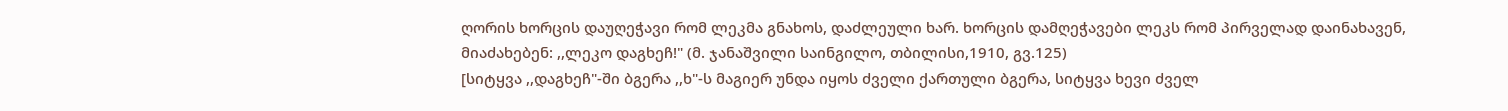ღორის ხორცის დაუღეჭავი რომ ლეკმა გნახოს, დაძლეული ხარ. ხორცის დამღეჭავები ლეკს რომ პირველად დაინახავენ, მიაძახებენ: ,,ლეკო დაგხეჩ!" (მ. ჯანაშვილი საინგილო, თბილისი,1910, გვ.125)
[სიტყვა ,,დაგხეჩ"-ში ბგერა ,,ხ"-ს მაგიერ უნდა იყოს ძველი ქართული ბგერა, სიტყვა ხევი ძველ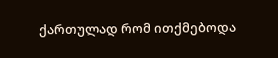ქართულად რომ ითქმებოდა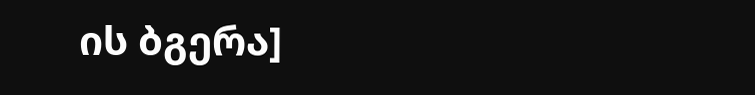ის ბგერა]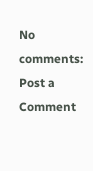No comments:
Post a Comment